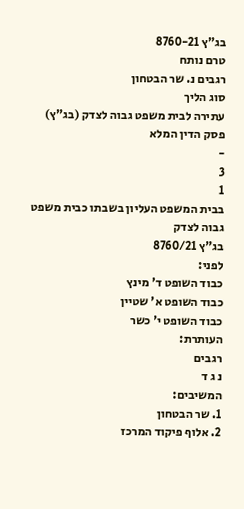בג"ץ 8760-21
טרם נותח
רגבים נ. שר הבטחון
סוג הליך
עתירה לבית משפט גבוה לצדק (בג"ץ)
פסק הדין המלא
-
3
1
בבית המשפט העליון בשבתו כבית משפט גבוה לצדק
בג"ץ 8760/21
לפני:
כבוד השופט ד' מינץ
כבוד השופט א' שטיין
כבוד השופט י' כשר
העותרת:
רגבים
נ ג ד
המשיבים:
1. שר הבטחון
2. אלוף פיקוד המרכז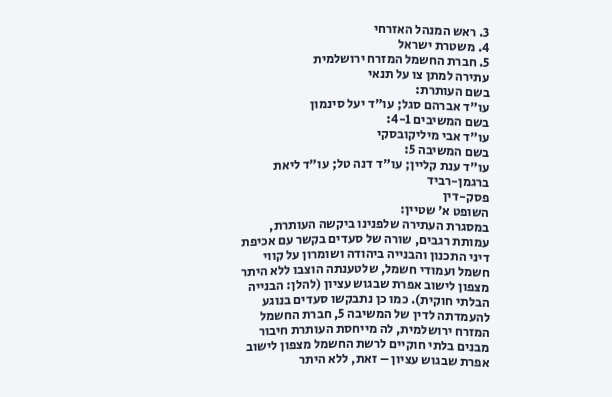3. ראש המנהל האזרחי
4. משטרת ישראל
5. חברת החשמל המזרח ירושלמית
עתירה למתן צו על תנאי
בשם העותרת:
עו"ד אברהם סגל; עו"ד יעל סינמון
בשם המשיבים 4-1:
עו"ד אבי מיליקובסקי
בשם המשיבה 5:
עו"ד ענת קליין; עו"ד דנה טל; עו"ד ליאת ברגמן-רביד
פסק-דין
השופט א' שטיין:
במסגרת העתירה שלפנינו ביקשה העותרת, עמותת רגבים, שורה של סעדים בקשר עם אכיפת דיני התכנון והבנייה ביהודה ושומרון על קווי חשמל ועמודי חשמל, שלטענתה הוצבו ללא היתר מצפון לישוב אפרת שבגוש עציון (להלן: הבנייה הבלתי חוקית). כמו כן נתבקשו סעדים בנוגע להעמדתה לדין של המשיבה 5, חברת החשמל המזרח ירושלמית, לה מייחסת העותרת חיבור מבנים בלתי חוקיים לרשת החשמל מצפון לישוב אפרת שבגוש עציון – זאת, ללא היתר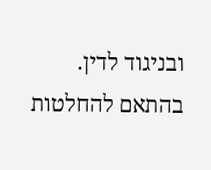ובניגוד לדין.
בהתאם להחלטות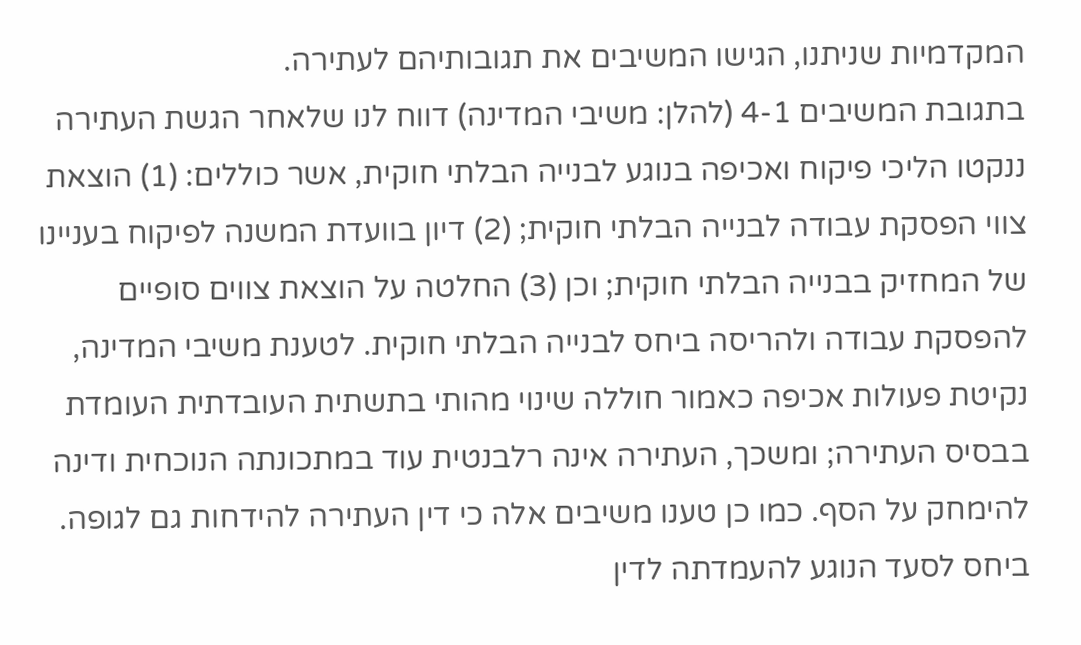המקדמיות שניתנו, הגישו המשיבים את תגובותיהם לעתירה.
בתגובת המשיבים 4-1 (להלן: משיבי המדינה) דווח לנו שלאחר הגשת העתירה ננקטו הליכי פיקוח ואכיפה בנוגע לבנייה הבלתי חוקית, אשר כוללים: (1) הוצאת צווי הפסקת עבודה לבנייה הבלתי חוקית; (2) דיון בוועדת המשנה לפיקוח בעניינו של המחזיק בבנייה הבלתי חוקית; וכן (3) החלטה על הוצאת צווים סופיים להפסקת עבודה ולהריסה ביחס לבנייה הבלתי חוקית. לטענת משיבי המדינה, נקיטת פעולות אכיפה כאמור חוללה שינוי מהותי בתשתית העובדתית העומדת בבסיס העתירה; ומשכך, העתירה אינה רלבנטית עוד במתכונתה הנוכחית ודינה להימחק על הסף. כמו כן טענו משיבים אלה כי דין העתירה להידחות גם לגופה.
ביחס לסעד הנוגע להעמדתה לדין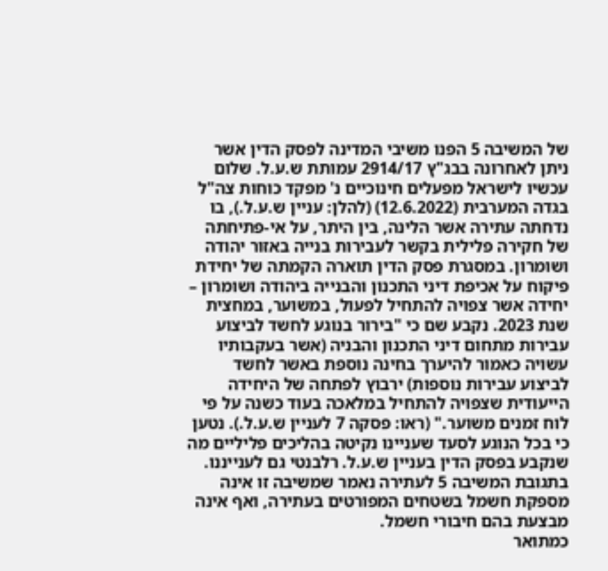של המשיבה 5 הפנו משיבי המדינה לפסק הדין אשר ניתן לאחרונה בבג"ץ 2914/17 עמותת ש.ע.ל. שלום עכשיו לישראל מפעלים חינוכיים נ' מפקד כוחות צה"ל בגדה המערבית (12.6.2022) (להלן: עניין ש.ע.ל.), בו נדחתה עתירה אשר הלינה, בין היתר, על אי-פתיחתה של חקירה פלילית בקשר לעבירות בנייה באזור יהודה ושומרון. במסגרת פסק הדין תוארה הקמתה של יחידת פיקוח על אכיפת דיני התכנון והבנייה ביהודה ושומרון – יחידה אשר צפויה להתחיל לפעול, במשוער, במחצית שנת 2023. נקבע שם כי "בירור בנוגע לחשד לביצוע עבירות מתחום דיני התכנון והבניה (אשר בעקבותיו עשויה כאמור להיערך בחינה נוספת באשר לחשד לביצוע עבירות נוספות) ירבוץ לפתחה של היחידה הייעודית שצפויה להתחיל במלאכה בעוד כשנה על פי לוח זמנים משוער." (ראו: פסקה 7 לעניין ש.ע.ל.). נטען כי בכל הנוגע לסעד שעניינו נקיטה בהליכים פליליים מה שנקבע בפסק הדין בעניין ש.ע.ל. רלבנטי גם לענייננו.
בתגובת המשיבה 5 לעתירה נאמר שמשיבה זו אינה מספקת חשמל בשטחים המפורטים בעתירה, ואף אינה מבצעת בהם חיבורי חשמל.
כמתואר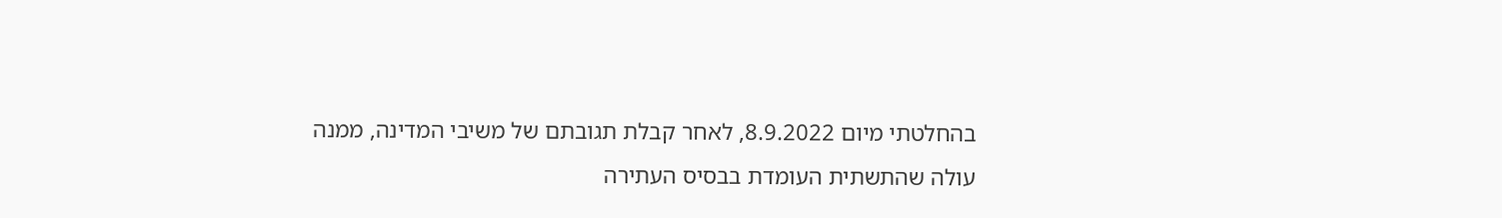בהחלטתי מיום 8.9.2022, לאחר קבלת תגובתם של משיבי המדינה, ממנה עולה שהתשתית העומדת בבסיס העתירה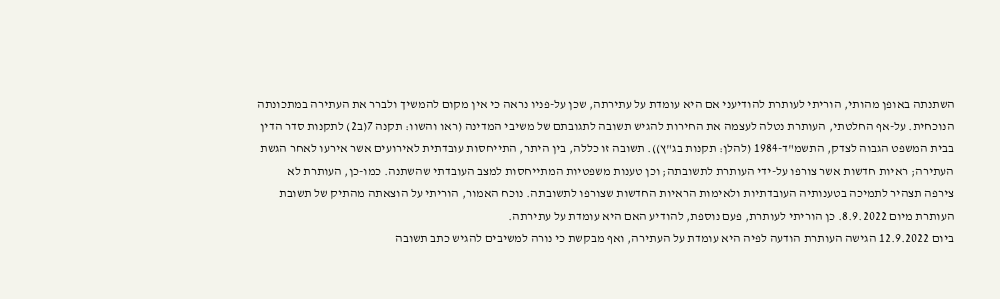השתנתה באופן מהותי, הוריתי לעותרת להודיעני אם היא עומדת על עתירתה, שכן על-פניו נראה כי אין מקום להמשיך ולברר את העתירה במתכונתה הנוכחית. על-אף החלטתי, העותרת נטלה לעצמה את החירות להגיש תשובה לתגובתם של משיבי המדינה (ראו והשוו: תקנה 7(ב2) לתקנות סדר הדין בבית המשפט הגבוה לצדק, התשמ"ד-1984 (להלן: תקנות בג"ץ)). תשובה זו כללה, בין היתר, התייחסות עובדתית לאירועים אשר אירעו לאחר הגשת העתירה; ראיות חדשות אשר צורפו על-ידי העותרת לתשובתה; וכן טענות משפטיות המתייחסות למצב העובדתי שהשתנה. כמו-כן, העותרת לא צירפה תצהיר לתמיכה בטענותיה העובדתיות ולאימות הראיות החדשות שצורפו לתשובתה. נוכח האמור, הוריתי על הוצאתה מהתיק של תשובת העותרת מיום 8.9.2022. כן הוריתי לעותרת, פעם נוספת, להודיע האם היא עומדת על עתירתה.
ביום 12.9.2022 הגישה העותרת הודעה לפיה היא עומדת על העתירה, ואף מבקשת כי נורה למשיבים להגיש כתב תשובה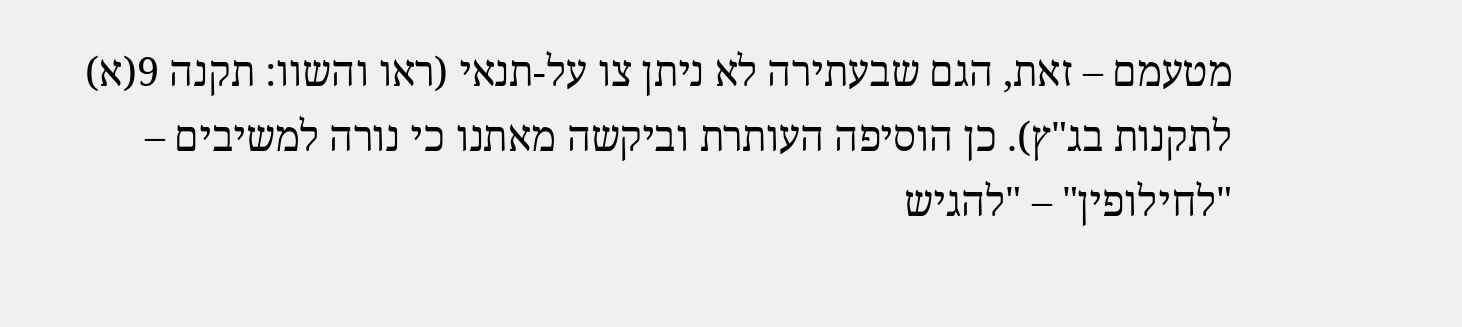מטעמם – זאת, הגם שבעתירה לא ניתן צו על-תנאי (ראו והשוו: תקנה 9(א) לתקנות בג"ץ). כן הוסיפה העותרת וביקשה מאתנו כי נורה למשיבים – "לחילופין" – "להגיש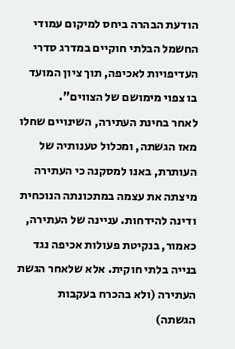הודעת הבהרה ביחס למיקום עמודי החשמל הבלתי חוקיים במדרג סדרי העדיפויות לאכיפה, תוך ציון המועד בו צפוי מימושם של הצווים".
לאחר בחינת העתירה, השינויים שחלו מאז הגשתה, ומכלול טענותיה של העותרת, באנו למסקנה כי העתירה מיצתה את עצמה במתכונתה הנוכחית ודינה להידחות. עניינה של העתירה, כאמור, בנקיטת פעולות אכיפה נגד בנייה בלתי חוקית. אלא שלאחר הגשת העתירה (ולא בהכרח בעקבות הגשתה)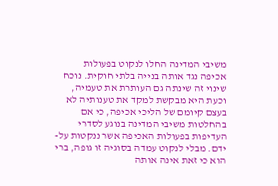משיבי המדינה החלו לנקוט בפעולות אכיפה נגד אותה בנייה בלתי חוקית. נוכח שינוי זה שינתה גם העותרת את טעמיה, וכעת היא מבקשת למקד את טענותיה לא בעצם קיומם של הליכי אכיפה, כי אם בהחלטות משיבי המדינה בנוגע לסדרי העדיפות בפעולות האכיפה אשר ננקטות על-ידם. מבלי לנקוט עמדה בסוגיה זו גופה, ברי הוא כי זאת אינה אותה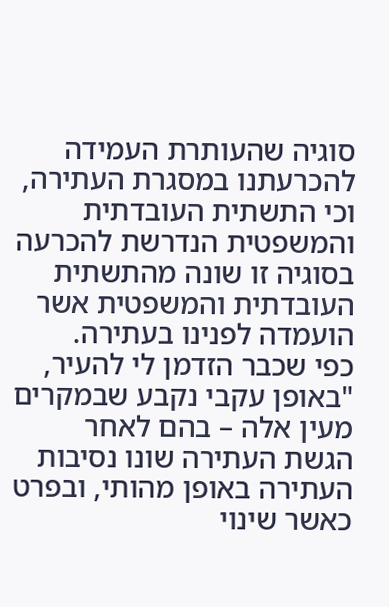סוגיה שהעותרת העמידה להכרעתנו במסגרת העתירה, וכי התשתית העובדתית והמשפטית הנדרשת להכרעה בסוגיה זו שונה מהתשתית העובדתית והמשפטית אשר הועמדה לפנינו בעתירה.
כפי שכבר הזדמן לי להעיר, "באופן עקבי נקבע שבמקרים מעין אלה – בהם לאחר הגשת העתירה שונו נסיבות העתירה באופן מהותי, ובפרט כאשר שינוי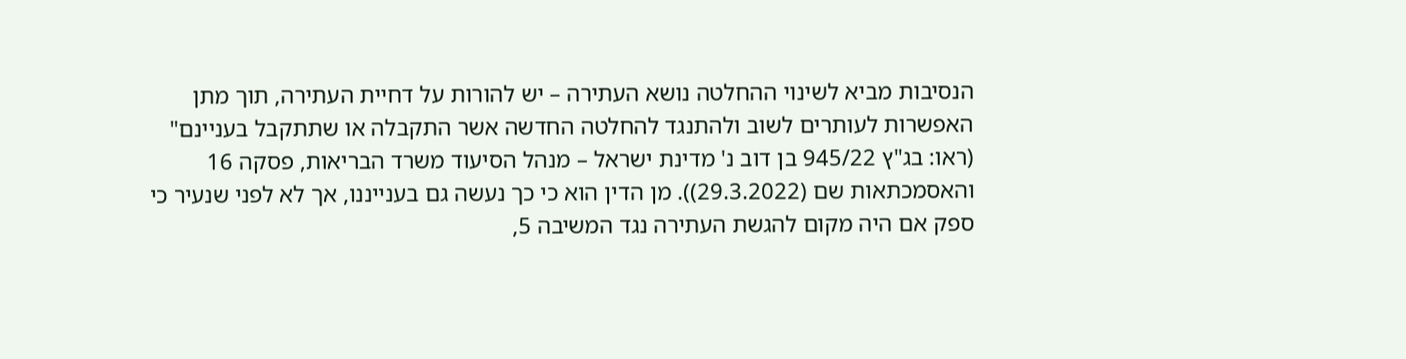הנסיבות מביא לשינוי ההחלטה נושא העתירה – יש להורות על דחיית העתירה, תוך מתן האפשרות לעותרים לשוב ולהתנגד להחלטה החדשה אשר התקבלה או שתתקבל בעניינם" (ראו: בג"ץ 945/22 בן דוב נ' מדינת ישראל – מנהל הסיעוד משרד הבריאות, פסקה 16 והאסמכתאות שם (29.3.2022)). מן הדין הוא כי כך נעשה גם בענייננו, אך לא לפני שנעיר כי ספק אם היה מקום להגשת העתירה נגד המשיבה 5,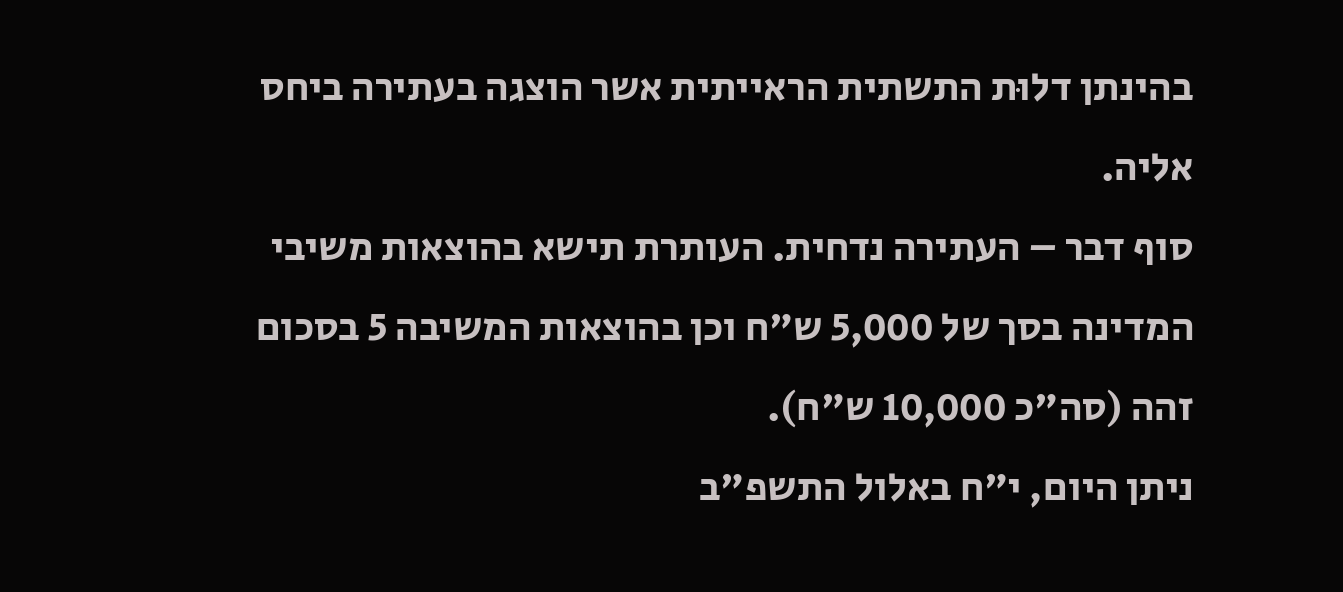בהינתן דלוּת התשתית הראייתית אשר הוצגה בעתירה ביחס אליה.
סוף דבר – העתירה נדחית. העותרת תישא בהוצאות משיבי המדינה בסך של 5,000 ש"ח וכן בהוצאות המשיבה 5 בסכום זהה (סה"כ 10,000 ש"ח).
ניתן היום, י"ח באלול התשפ"ב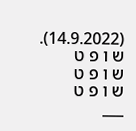(14.9.2022).
ש ו פ ט
ש ו פ ט
ש ו פ ט
___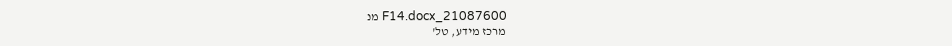21087600_F14.docx מנ
מרכז מידע, טל'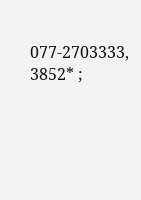077-2703333, 3852* ;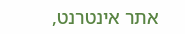אתר אינטרנט,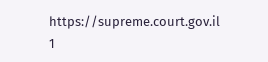https://supreme.court.gov.il
1